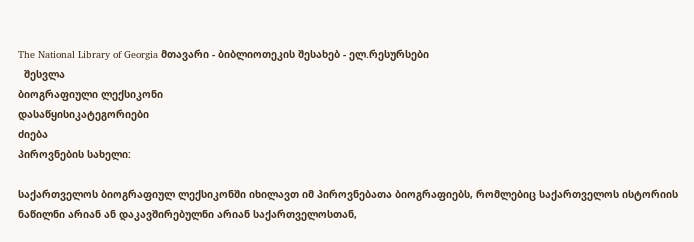The National Library of Georgia მთავარი - ბიბლიოთეკის შესახებ - ელ.რესურსები
  შესვლა
ბიოგრაფიული ლექსიკონი
დასაწყისიკატეგორიები
ძიება
პიროვნების სახელი:

საქართველოს ბიოგრაფიულ ლექსიკონში იხილავთ იმ პიროვნებათა ბიოგრაფიებს, რომლებიც საქართველოს ისტორიის ნაწილნი არიან ან დაკავშირებულნი არიან საქართველოსთან,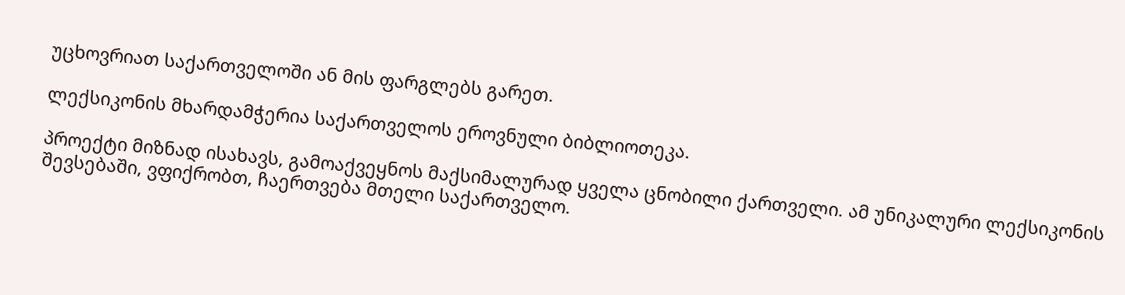უცხოვრიათ საქართველოში ან მის ფარგლებს გარეთ.

ლექსიკონის მხარდამჭერია საქართველოს ეროვნული ბიბლიოთეკა.

პროექტი მიზნად ისახავს, გამოაქვეყნოს მაქსიმალურად ყველა ცნობილი ქართველი. ამ უნიკალური ლექსიკონის შევსებაში, ვფიქრობთ, ჩაერთვება მთელი საქართველო.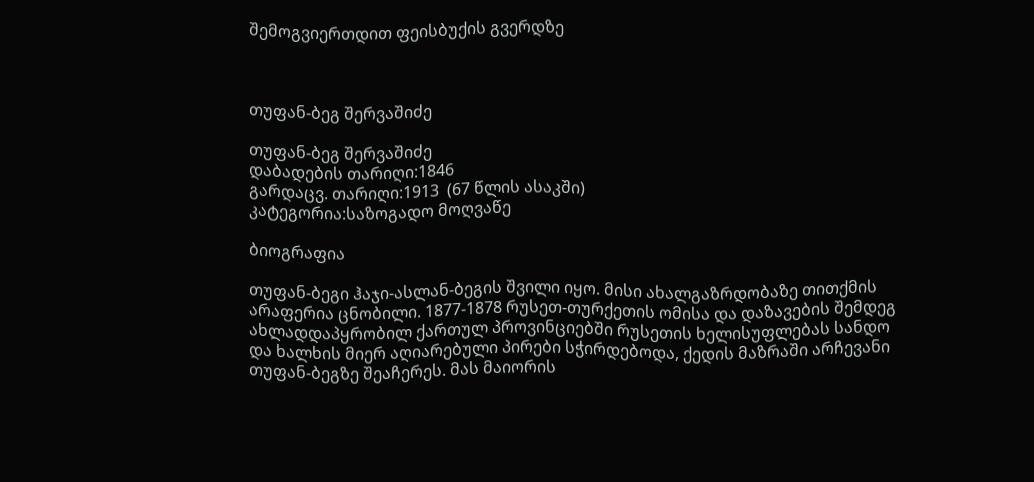შემოგვიერთდით ფეისბუქის გვერდზე



თუფან-ბეგ შერვაშიძე

თუფან-ბეგ შერვაშიძე
დაბადების თარიღი:1846
გარდაცვ. თარიღი:1913  (67 წლის ასაკში)
კატეგორია:საზოგადო მოღვაწე

ბიოგრაფია

თუფან-ბეგი ჰაჯი-ასლან-ბეგის შვილი იყო. მისი ახალგაზრდობაზე თითქმის არაფერია ცნობილი. 1877-1878 რუსეთ-თურქეთის ომისა და დაზავების შემდეგ ახლადდაპყრობილ ქართულ პროვინციებში რუსეთის ხელისუფლებას სანდო და ხალხის მიერ აღიარებული პირები სჭირდებოდა, ქედის მაზრაში არჩევანი თუფან-ბეგზე შეაჩერეს. მას მაიორის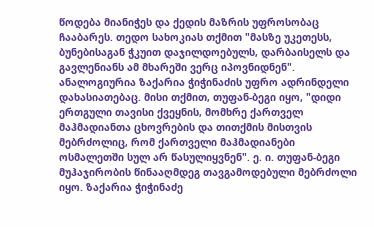წოდება მიანიჭეს და ქედის მაზრის უფროსობაც ჩააბარეს. თედო სახოკიას თქმით "მასზე უკეთესს, ბუნებისაგან ჭკუით დაჯილდოებულს, დარბაისელს და გავლენიანს ამ მხარეში ვერც იპოვნიდნენ". ანალოგიურია ზაქარია ჭიჭინაძის უფრო ადრინდელი დახასიათებაც. მისი თქმით, თუფან-ბეგი იყო, "დიდი ერთგული თავისი ქვეყნის, მომხრე ქართველ მაჰმადიანთა ცხოვრების და თითქმის მისთვის მებრძოლიც, რომ ქართველი მაჰმადიანები ოსმალეთში სულ არ წასულიყვნენ". ე. ი. თუფან-ბეგი მუჰაჯირობის წინააღმდეგ თავგამოდებული მებრძოლი იყო. ზაქარია ჭიჭინაძე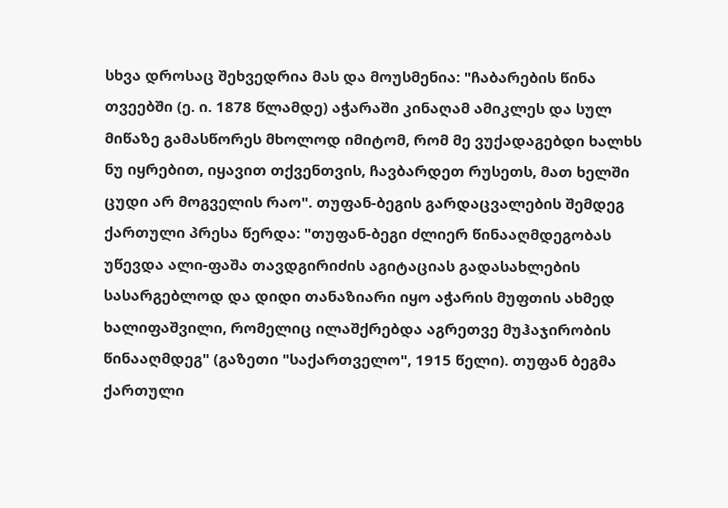სხვა დროსაც შეხვედრია მას და მოუსმენია: "ჩაბარების წინა თვეებში (ე. ი. 1878 წლამდე) აჭარაში კინაღამ ამიკლეს და სულ მიწაზე გამასწორეს მხოლოდ იმიტომ, რომ მე ვუქადაგებდი ხალხს ნუ იყრებით, იყავით თქვენთვის, ჩავბარდეთ რუსეთს, მათ ხელში ცუდი არ მოგველის რაო". თუფან-ბეგის გარდაცვალების შემდეგ ქართული პრესა წერდა: "თუფან-ბეგი ძლიერ წინააღმდეგობას უწევდა ალი-ფაშა თავდგირიძის აგიტაციას გადასახლების სასარგებლოდ და დიდი თანაზიარი იყო აჭარის მუფთის ახმედ ხალიფაშვილი, რომელიც ილაშქრებდა აგრეთვე მუჰაჯირობის წინააღმდეგ" (გაზეთი "საქართველო", 1915 წელი). თუფან ბეგმა ქართული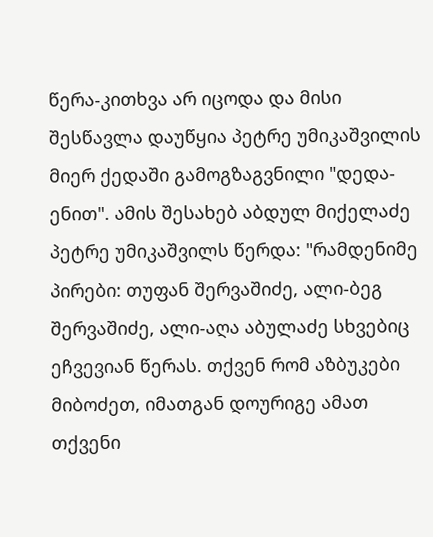წერა-კითხვა არ იცოდა და მისი შესწავლა დაუწყია პეტრე უმიკაშვილის მიერ ქედაში გამოგზაგვნილი "დედა-ენით". ამის შესახებ აბდულ მიქელაძე პეტრე უმიკაშვილს წერდა: "რამდენიმე პირები: თუფან შერვაშიძე, ალი-ბეგ შერვაშიძე, ალი-აღა აბულაძე სხვებიც ეჩვევიან წერას. თქვენ რომ აზბუკები მიბოძეთ, იმათგან დოურიგე ამათ თქვენი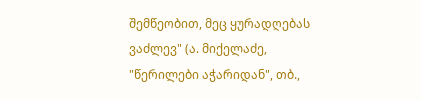შემწეობით, მეც ყურადღებას ვაძლევ" (ა. მიქელაძე, "წერილები აჭარიდან", თბ.,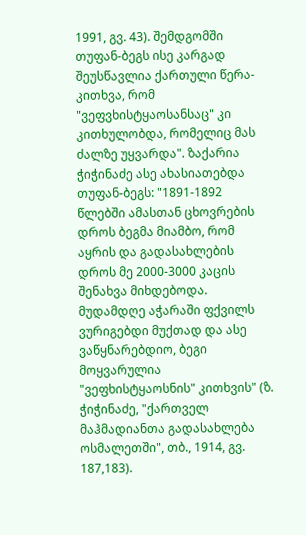1991, გვ. 43). შემდგომში თუფან-ბეგს ისე კარგად შეუსწავლია ქართული წერა-კითხვა, რომ "ვეფვხისტყაოსანსაც" კი კითხულობდა, რომელიც მას ძალზე უყვარდა". ზაქარია ჭიჭინაძე ასე ახასიათებდა თუფან-ბეგს: "1891-1892 წლებში ამასთან ცხოვრების დროს ბეგმა მიამბო, რომ აყრის და გადასახლების დროს მე 2000-3000 კაცის შენახვა მიხდებოდა. მუდამდღე აჭარაში ფქვილს ვურიგებდი მუქთად და ასე ვაწყნარებდიო, ბეგი მოყვარულია "ვეფხისტყაოსნის" კითხვის" (ზ. ჭიჭინაძე, "ქართველ მაჰმადიანთა გადასახლება ოსმალეთში", თბ., 1914, გვ. 187,183).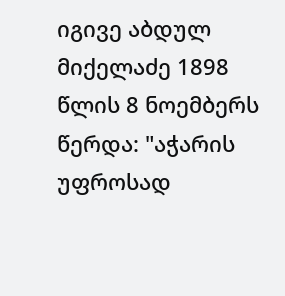იგივე აბდულ მიქელაძე 1898 წლის 8 ნოემბერს წერდა: "აჭარის უფროსად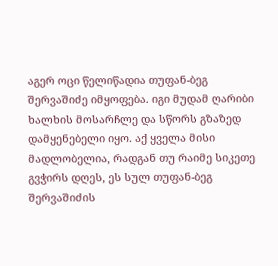აგერ ოცი წელიწადია თუფან-ბეგ შერვაშიძე იმყოფება. იგი მუდამ ღარიბი ხალხის მოსარჩლე და სწორს გზაზედ დამყენებელი იყო. აქ ყველა მისი მადლობელია, რადგან თუ რაიმე სიკეთე გვჭირს დღეს, ეს სულ თუფან-ბეგ შერვაშიძის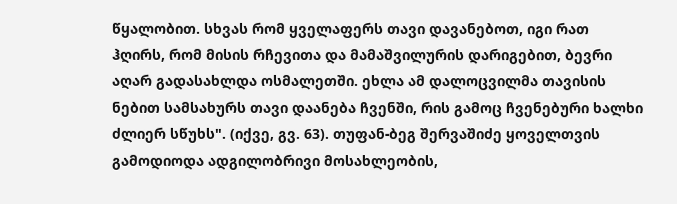წყალობით. სხვას რომ ყველაფერს თავი დავანებოთ, იგი რათ ჰღირს, რომ მისის რჩევითა და მამაშვილურის დარიგებით, ბევრი აღარ გადასახლდა ოსმალეთში. ეხლა ამ დალოცვილმა თავისის ნებით სამსახურს თავი დაანება ჩვენში, რის გამოც ჩვენებური ხალხი ძლიერ სწუხს". (იქვე, გვ. 63). თუფან-ბეგ შერვაშიძე ყოველთვის გამოდიოდა ადგილობრივი მოსახლეობის,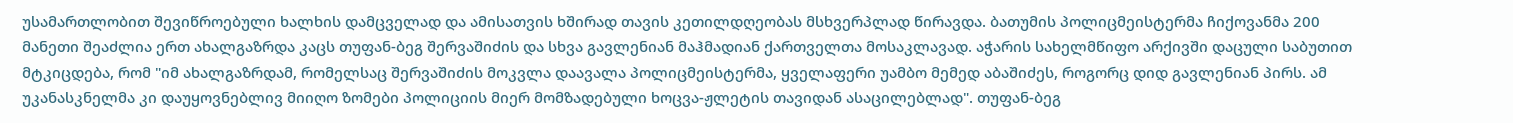უსამართლობით შევიწროებული ხალხის დამცველად და ამისათვის ხშირად თავის კეთილდღეობას მსხვერპლად წირავდა. ბათუმის პოლიცმეისტერმა ჩიქოვანმა 200 მანეთი შეაძლია ერთ ახალგაზრდა კაცს თუფან-ბეგ შერვაშიძის და სხვა გავლენიან მაჰმადიან ქართველთა მოსაკლავად. აჭარის სახელმწიფო არქივში დაცული საბუთით მტკიცდება, რომ "იმ ახალგაზრდამ, რომელსაც შერვაშიძის მოკვლა დაავალა პოლიცმეისტერმა, ყველაფერი უამბო მემედ აბაშიძეს, როგორც დიდ გავლენიან პირს. ამ უკანასკნელმა კი დაუყოვნებლივ მიიღო ზომები პოლიციის მიერ მომზადებული ხოცვა-ჟლეტის თავიდან ასაცილებლად". თუფან-ბეგ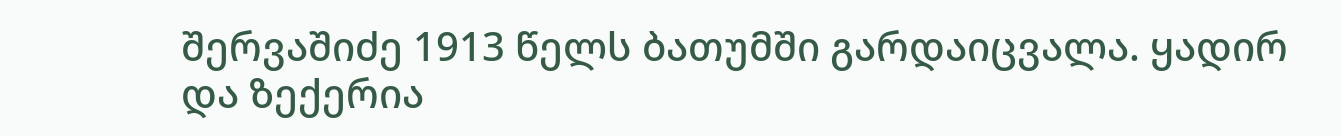შერვაშიძე 1913 წელს ბათუმში გარდაიცვალა. ყადირ და ზექერია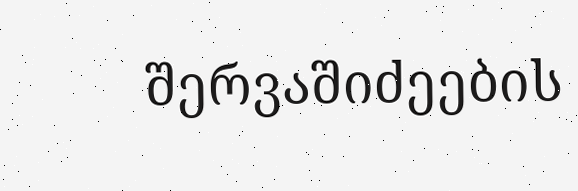შერვაშიძეების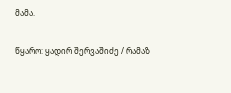მამა.

წყარო: ყადირ შერვაშიძე / რამაზ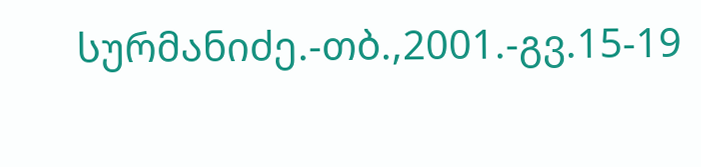სურმანიძე.-თბ.,2001.-გვ.15-19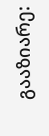გააზიარე: